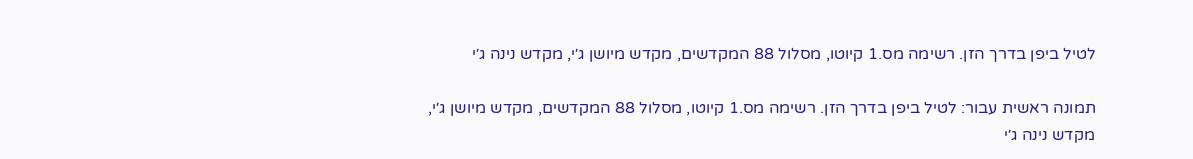לטיל ביפן בדרך הזן. רשימה מס.1 קיוטו, מסלול 88 המקדשים, מקדש מיושן ג׳י, מקדש נינה ג׳י

תמונה ראשית עבור: לטיל ביפן בדרך הזן. רשימה מס.1 קיוטו, מסלול 88 המקדשים, מקדש מיושן ג׳י, מקדש נינה ג׳י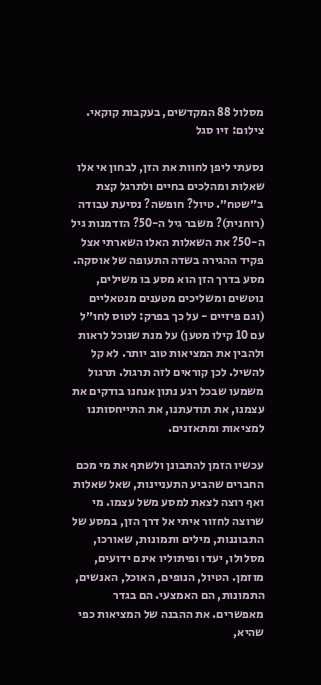מסלול 88 המקדשים, בעקבות קוקאי. צילום: זיו סגל

נסעתי ליפן לחוות את הזן, לבחון אי אלו שאלות ומהלכים בחיים ולתרגל קצת ב״שטח״. טיול? חופשה? נסיעת עבודה (רוחנית)? משבר גיל ה-50? הזדמנות גיל ה-50? את השאלות האלו השארתי אצל פקיד ההגירה בשדה התעופה של אוסקה. מסע בדרך הזן הוא מסע בו משילים, נוטשים ומשליכים מטענים מנטאליים (וגם פיזיים - על כך בפרק: לטוס לחו״ל עם 10 קילו מטען) על מנת שנוכל לראות ולהבין את המציאות טוב יותר. לא קל להשיל. לכן קוראים לזה תרגול. תרגול משמעו שבכל רגע נתון אנחנו בודקים את עצמנו, את תודעתנו, את התייחסותנו למציאות ומתאזנים.

עכשיו הזמן להתבונן ולשתף את מי מכם החברים שהביע התעניינות, שאל שאלות ואף רוצה לצאת למסע משל עצמו. מי שרוצה לחזור איתי אל דרך הזן, במסע של התבוננות, מילים ותמונות, שאורכו, מסלולו, יעדו ופיתוליו אינם ידועים, מוזמן. הטיול, הנופים, האוכל, האנשים, התמונות, הם האמצעי. הם בגדר מאפשרים. את ההבנה של המציאות כפי שהיא,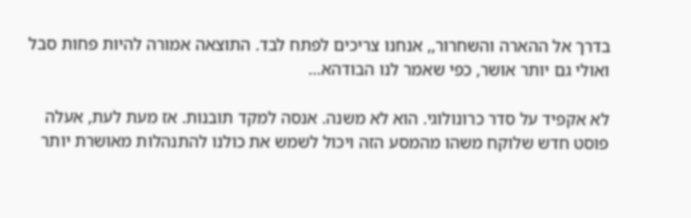בדרך אל ההארה והשחרור,, אנחנו צריכים לפתח לבד. התוצאה אמורה להיות פחות סבל ואולי גם יותר אושר, כפי שאמר לנו הבודהא…

לא אקפיד על סדר כרונולוגי. הוא לא משנה. אנסה למקד תובנות. אז מעת לעת, אעלה פוסט חדש שלוקח משהו מהמסע הזה ויכול לשמש את כולנו להתנהלות מאושרת יותר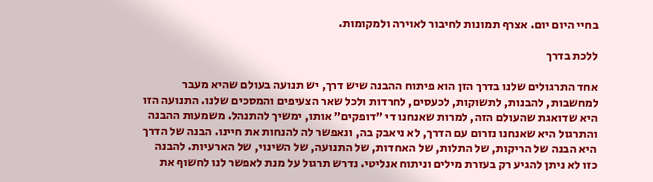בחיי היום יום. אצרף תמונות לחיבור לאוירה ולמקומות.

ללכת בדרך

אחד התרגולים שלנו בדרך הזן הוא פיתוח ההבנה שיש דרך, יש תנועה בעולם שהיא מעבר למחשבות, להבנות, לתשוקות, לכעסים, לחרדות ולכל שאר הצעיפים והמסכים שלנו. התנועה הזו היא שדואגת שהעולם הזה, למרות שאנחנו די ״דופקים״ אותו, ימשיך להתנהל. משמעות ההבנה והתרגול היא שאנחנו נזרום עם הדרך, לא ניאבק בה, ונאפשר לה להנחות את חיינו. הבנה של הדרך היא הבנה של הריקות, של התלות, של האחדות, של התנועה, של השינוי, של הארעיות. להבנה כזו לא ניתן להגיע רק בעזרת מילים וניתוח אנליטי. נדרש תרגול על מנת לאפשר לנו לחשוף את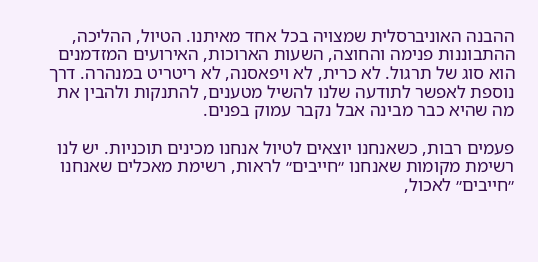ההבנה האוניברסלית שמצויה בכל אחד מאיתנו. הטיול, ההליכה, ההתבוננות פנימה והחוצה, השעות הארוכות, האירועים המזדמנים הוא סוג של תרגול. לא כרית, לא ויפאסנה, לא ריטריט במנהרה. דרך נוספת לאפשר לתודעה שלנו להשיל מטענים, להתנקות ולהבין את מה שהיא כבר מבינה אבל נקבר עמוק בפנים.

פעמים רבות, כשאנחנו יוצאים לטיול אנחנו מכינים תוכניות. יש לנו רשימת מקומות שאנחנו ״חייבים״ לראות, רשימת מאכלים שאנחנו ״חייבים״ לאכול,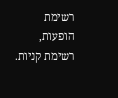רשימת הופעות, רשימת קניות.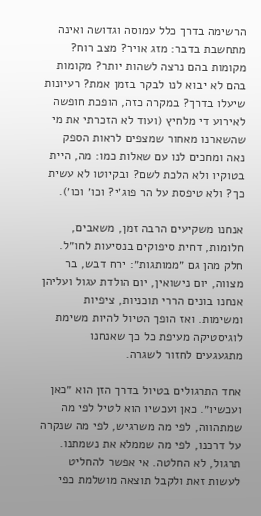הרשימה בדרך כלל עמוסה וגדושה ואינה מתחשבת בדבר: מזג אויר? מצב רוח? מקומות בהם נרצה לשהות יותר? מקומות בהם לא יבוא לנו לבקר בזמן אמת? רעיונות שיעלו בדרך? במקרה כזה, הופכת חופשה לאירוע די מלחיץ (ועוד לא הזכרתי את מי שהשארנו מאחור שמצפים לראות הספק נאה ומחכים לנו עם שאלות כמו: מה, היית בטוקיו ולא הלכת לשם? ובקיוטו לא עשית כך? ולא טיפסת על הר פוג׳י? וכו׳ וכו׳).

אנחנו משקיעים הרבה זמן, משאבים, חלומות, דחית סיפוקים בנסיעות לחו״ל. חלק מהן גם ״ממותגות״: ירח דבש, בר מצווה, יום נישואין, יום הולדת עגול ועליהן אנחנו בונים הררי תוכניות, ציפיות ומשימות. ואז הופך הטיול להיות משימת לוגיסטיקה מעיפת כל כך שאנחנו מתגעגעים לחזור לשגרה.

אחד התרגולים בטיול בדרך הזן הוא ״כאן ועכשיו״. כאן ועכשיו הוא לטיל לפי מה שמתהווה, לפי מה משרגיש, לפי מה שנקרה על דרכנו, לפי מה שממלא את נשמתנו. תרגול, לא החלטה. אי אפשר להחליט לעשות זאת ולקבל תוצאה מושלמת כפי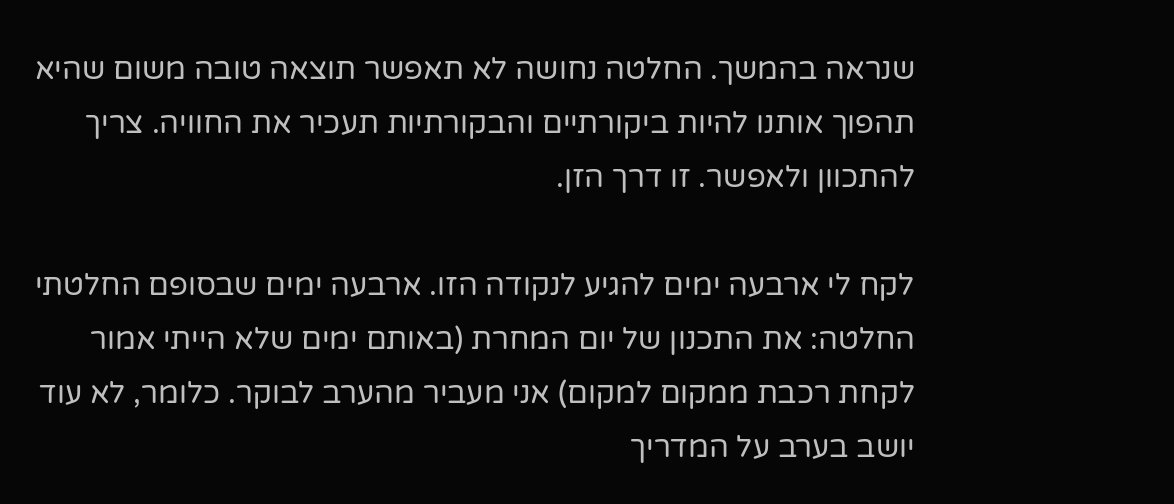שנראה בהמשך. החלטה נחושה לא תאפשר תוצאה טובה משום שהיא תהפוך אותנו להיות ביקורתיים והבקורתיות תעכיר את החוויה. צריך להתכוון ולאפשר. זו דרך הזן.

לקח לי ארבעה ימים להגיע לנקודה הזו. ארבעה ימים שבסופם החלטתי החלטה: את התכנון של יום המחרת (באותם ימים שלא הייתי אמור לקחת רכבת ממקום למקום) אני מעביר מהערב לבוקר. כלומר, לא עוד יושב בערב על המדריך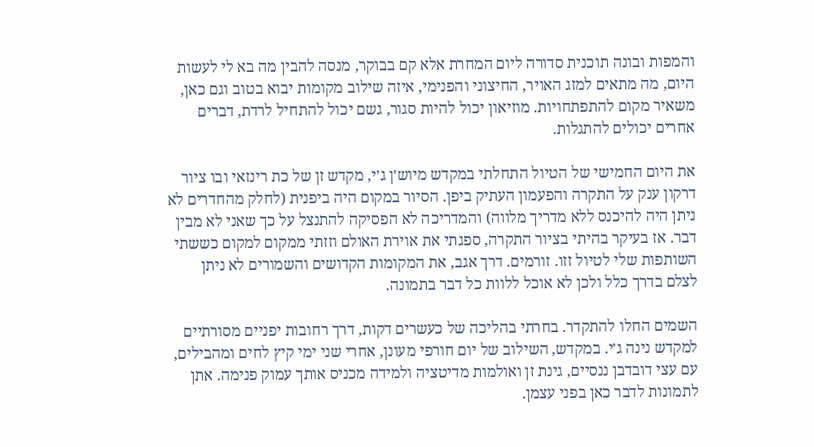והמפות ובונה תוכנית סדורה ליום המחרת אלא קם בבוקר, מנסה להבין מה בא לי לעשות היום, מה מתאים למזג האויר, החיצוני והפנימי, איזה שילוב מקומות יבוא בטוב וגם כאן, משאיר מקום להתפתחויות. מוזיאון יכול להיות סגור, גשם יכול להתחיל לרדת, דברים אחרים יכולים להתגלות.

את היום החמישי של הטיול התחלתי במקדש מיוש׳ן ג׳י, מקדש זן של כת רינזאי ובו ציור דרקון ענק על התקרה והפעמון העתיק ביפן. הסיור במקום היה ביפנית (לחלק מהחדרים לא ניתן היה להיכנס ללא מדריך מלווה) והמדריכה לא הפסיקה להתנצל על כך שאני לא מבין דבר. אז בעיקר בהיתי בציור התקרה, ספגתי את אוירת האולם וזזתי ממקום למקום כששתי השותפות שלי לטיול זזו. זורמים. דרך אגב, את המקומות הקדושים והשמורים לא ניתן לצלם בדרך כלל ולכן לא אוכל ללוות כל דבר בתמונה.

השמים החלו להתקדר. בחרתי בהליכה של כעשרים דקות, דרך רחובות יפניים מסורתיים למקדש נינה ג׳י. במקדש, השילוב של יום חורפי מעונן, אחרי שני ימי קיץ לחים ומהבילים, עם עצי דובדבן ננסיים, גינת זן ואולמות מדיטציה ולמידה מכניס אותך עמוק פנימה. אתן לתמונות לדבר כאן בפני עצמן.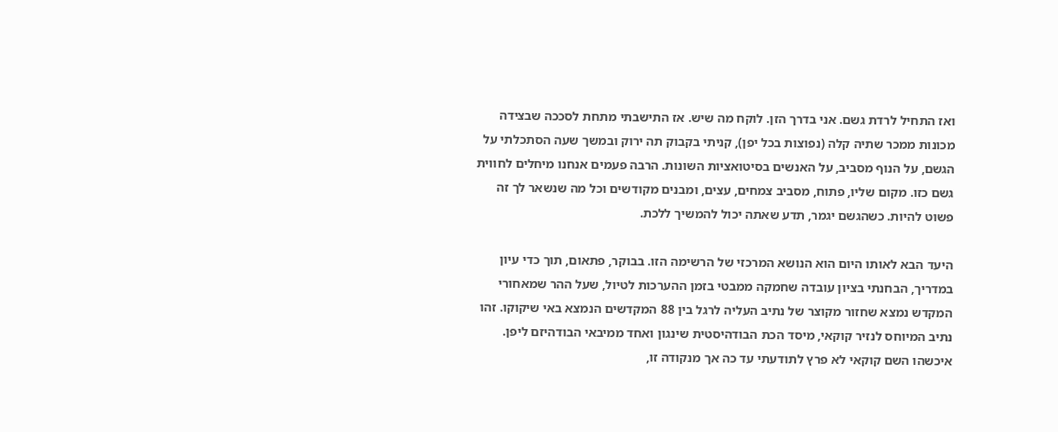ואז התחיל לרדת גשם. אני בדרך הזן. לוקח מה שיש. אז התישבתי מתחת לסככה שבצידה מכונות ממכר שתיה קלה (נפוצות בכל יפן), קניתי בקבוק תה ירוק ובמשך שעה הסתכלתי על הגשם, על הנוף מסביב, על האנשים בסיטואציות השונות. הרבה פעמים אנחנו מיחלים לחווית גשם כזו. מקום שליו, פתוח, מסביב צמחים, עצים, ומבנים מקודשים וכל מה שנשאר לך זה פשוט להיות. כשהגשם יגמר, תדע שאתה יכול להמשיך ללכת.

היעד הבא לאותו היום הוא הנושא המרכזי של הרשימה הזו. בבוקר, פתאום, תוך כדי עיון במדריך, הבחנתי בציון עובדה שחמקה ממבטי בזמן ההערכות לטיול, שעל ההר שמאחורי המקדש נמצא שחזור מקוצר של נתיב העליה לרגל בין 88 המקדשים הנמצא באי שיקוקו. זהו נתיב המיוחס לנזיר קוקאי, מיסד הכת הבודהיסטית שינגון ואחד ממיבאי הבודהיזם ליפן. איכשהו השם קוקאי לא פרץ לתודעתי עד כה אך מנקודה זו,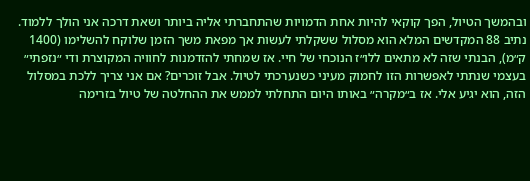ובהמשך הטיול, הפך קוקאי להיות אחת הדמויות שהתחברתי אליה ביותר ושאת דרכה אני הולך ללמוד. נתיב 88 המקדשים המלא הוא מסלול ששקלתי לעשות אך מפאת משך הזמן שלוקח להשלימו (1400 ק״מ), הבנתי שזה לא מתאים ללו״ז הנוכחי של חיי. אז שמחתי להזדמנות לחוויה המקוצרת ודי ״נזפתי״ בעצמי שנתתי לאפשרות הזו לחמוק מעיני כשנערכתי לטיול. אבל זוכרים? אם אני צריך ללכת במסלול הזה, הוא יגיע אלי. אז ב״מקרה״ באותו היום התחלתי לממש את ההחלטה של טיול בזרימה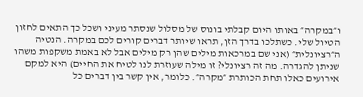ו״במקרה״ באותו היום קבלתי בונוס של מסלול שנסתר מעיני ושכל כך התאים לחזון הטיול שלי. כשתלכו בדרך הזן, תראו שיותר דברים קורים לכם במקרה. הנטיה ה״רציונלית״ (אני שם במרכאות מילים שהן רק מילים אבל לא באמת משקפות משהו שניתן להגדרה. מה זה רציונלי? זו מילה שעוזרת לנו לטיח את החיים) היא למקם אירועים כאלו תחת הכותרת ״מקרה״. כלומר, אין קשר בין דברים כל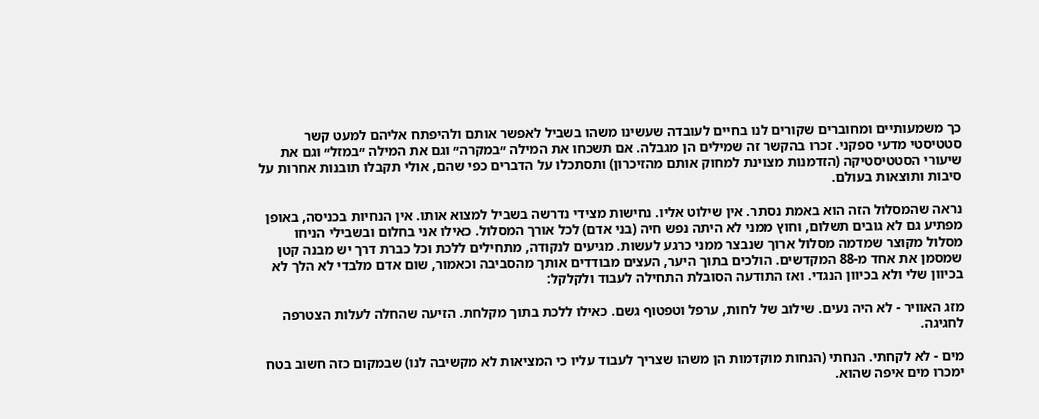כך משמעותיים ומחוברים שקורים לנו בחיים לעובדה שעשינו משהו בשביל לאפשר אותם ולהיפתח אליהם למעט קשר סטטיסטי מדעי ספקני. זכרו בהקשר זה שמילים הן מגבלה. אם תשכחו את המילה ״במקרה״ וגם את המילה ״במזל״ וגם את שיעורי הסטטיסטיקה (הזדמנות מצוינת למחוק אותם מהזיכרון) ותסתכלו על הדברים כפי שהם, אולי תקבלו תובנות אחרות על סיבות ותוצאות בעולם.

נראה שהמסלול הזה הוא באמת נסתר. אין שילוט אליו. נחישות מצידי נדרשה בשביל למצוא אותו. אין הנחיות בכניסה, באופן מפתיע גם לא גובים תשלום, וחוץ ממני לא היתה נפש חיה (בני אדם) לכל אורך המסלול. כאילו אני בחלום ובשבילי הניחו מסלול מקוצר שמדמה מסלול ארוך שנבצר ממני כרגע לעשות. מגיעים לנקודה, מתחילים ללכת וכל כברת דרך יש מבנה קטן שמסמן את אחד מ-88 המקדשים. הולכים בתוך היער, העצים מבודדים אותך מהסביבה וכאמור, שום אדם מלבדי לא הלך לא בכיוון שלי ולא בכיוון הנגדי. ואז התודעה הסובלת התחילה לעבוד ולקלקל:

מזג האוויר - לא היה נעים. שילוב של לחות, ערפל וטפטוף גשם. כאילו ללכת בתוך מקלחת. הזיעה שהחלה לעלות הצטרפה לחגיגה.

מים - לא לקחתי. הנחתי (הנחות מוקדמות הן משהו שצריך לעבוד עליו כי המציאות לא מקשיבה לנו) שבמקום כזה חשוב בטח ימכרו מים איפה שהוא.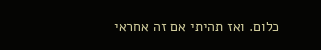כלום. ואז תהיתי אם זה אחראי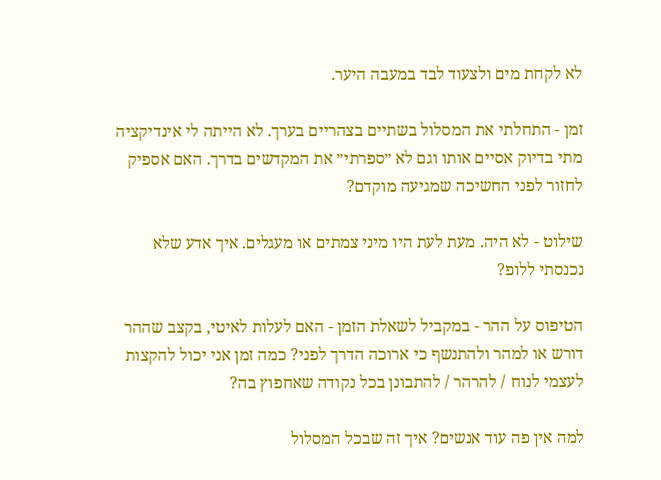לא לקחת מים ולצעוד לבד במעבה היער.

זמן - התחלתי את המסלול בשתיים בצהריים בערך. לא הייתה לי אינדיקציה מתי בדיוק אסיים אותו וגם לא ״ספרתי״ את המקדשים בדרך. האם אספיק לחזור לפני החשיכה שמגיעה מוקדם?

שילוט - לא היה. מעת לעת היו מיני צמתים או מעגלים. איך אדע שלא נכנסתי ללופ?

הטיפוס על ההר - במקביל לשאלת הזמן - האם לעלות לאיטי, בקצב שההר דורש או למהר ולהתנשף כי ארוכה הדרך לפני? כמה זמן אני יכול להקצות לעצמי לנוח / להרהר / להתבונן בכל נקודה שאחפוץ בה?

למה אין פה עוד אנשים? איך זה שבכל המסלול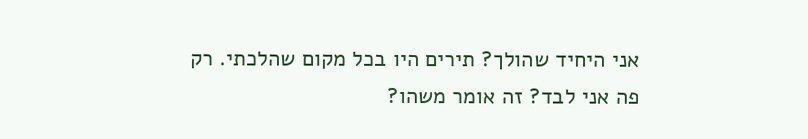אני היחיד שהולך? תירים היו בכל מקום שהלכתי. רק פה אני לבד? זה אומר משהו?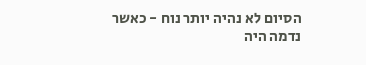הסיום לא נהיה יותר נוח - כאשר נדמה היה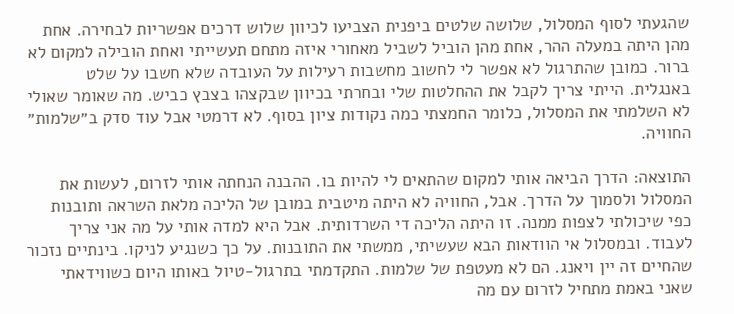שהגעתי לסוף המסלול, שלושה שלטים ביפנית הצביעו לכיוון שלוש דרכים אפשריות לבחירה. אחת מהן היתה במעלה ההר, אחת מהן הוביל לשביל מאחורי איזה מתחם תעשייתי ואחת הובילה למקום לא ברור. כמובן שהתרגול לא אפשר לי לחשוב מחשבות רעילות על העובדה שלא חשבו על שלט באנגלית. הייתי צריך לקבל את ההחלטות שלי ובחרתי בכיוון שבקצהו בצבץ כביש. מה שאומר שאולי לא השלמתי את המסלול, כלומר החמצתי כמה נקודות ציון בסוף. לא דרמטי אבל עוד סדק ב״שלמות״ החוויה.

התוצאה: הדרך הביאה אותי למקום שהתאים לי להיות בו. ההבנה הנחתה אותי לזרום, לעשות את המסלול ולסמוך על הדרך. אבל, החוויה לא היתה מיטבית במובן של הליכה מלאת השראה ותובנות כפי שיכולתי לצפות ממנה. זו היתה הליכה די השרדותית. אבל היא למדה אותי על מה אני צריך לעבוד. ובמסלול אי הוודאות הבא שעשיתי, ממשתי את התובנות. על כך כשנגיע לניקו. בינתיים נזכור שהחיים זה יין ויאנג. הם לא מעטפת של שלמות. התקדמתי בתרגול-טיול באותו היום כשווידאתי שאני באמת מתחיל לזרום עם מה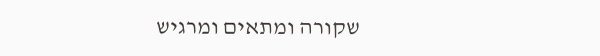שקורה ומתאים ומרגיש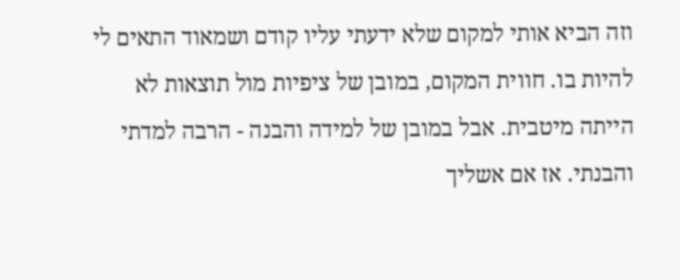וזה הביא אותי למקום שלא ידעתי עליו קודם ושמאוד התאים לי להיות בו. חווית המקום, במובן של ציפיות מול תוצאות לא הייתה מיטבית. אבל במובן של למידה והבנה - הרבה למדתי והבנתי. אז אם אשליך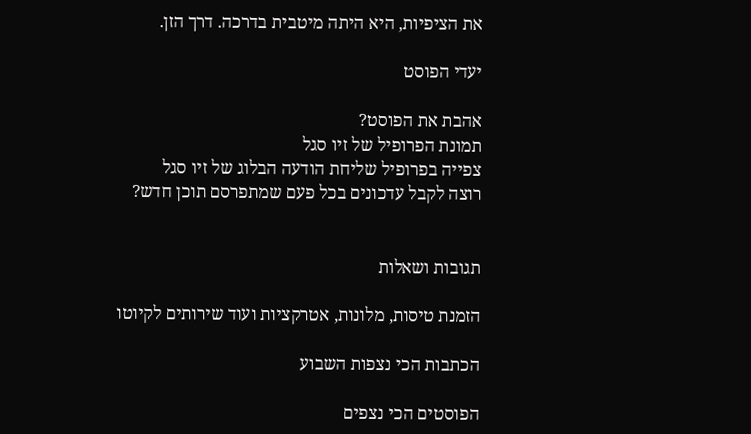את הציפיות, היא היתה מיטבית בדרכה. דרך הזן.

יעדי הפוסט

אהבת את הפוסט?
תמונת הפרופיל של זיו סגל
צפייה בפרופיל שליחת הודעה הבלוג של זיו סגל
רוצה לקבל עדכונים בכל פעם שמתפרסם תוכן חדש?


תגובות ושאלות

הזמנת טיסות, מלונות, אטרקציות ועוד שירותים לקיוטו

הכתבות הכי נצפות השבוע

הפוסטים הכי נצפים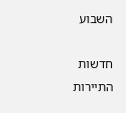השבוע

חדשות התיירות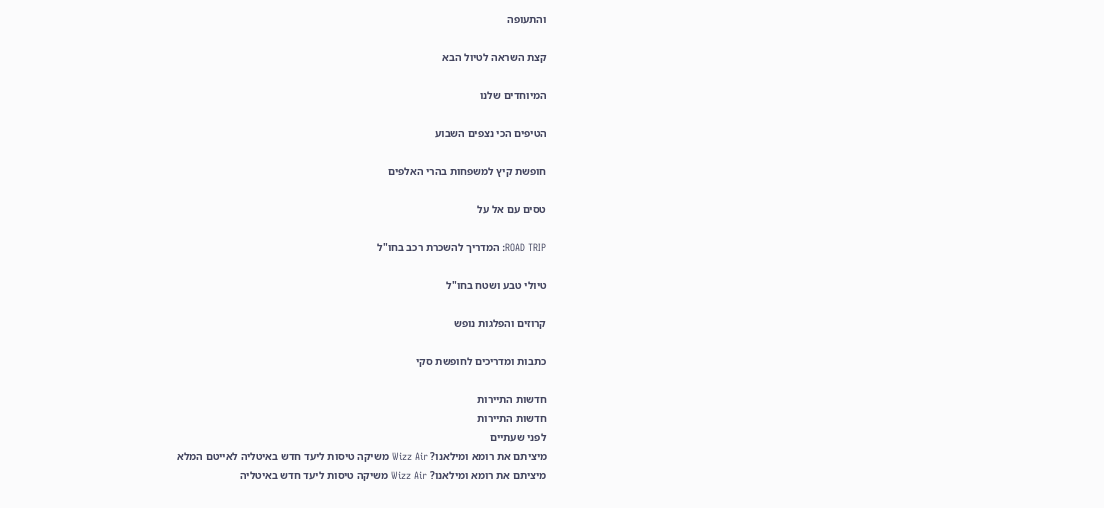והתעופה

קצת השראה לטיול הבא

המיוחדים שלנו

הטיפים הכי נצפים השבוע

חופשת קיץ למשפחות בהרי האלפים

טסים עם אל על

ROAD TRIP: המדריך להשכרת רכב בחו"ל

טיולי טבע ושטח בחו"ל

קרוזים והפלגות נופש

כתבות ומדריכים לחופשת סקי

חדשות התיירות
חדשות התיירות
לפני שעתיים
מיציתם את רומא ומילאנו? Wizz Air משיקה טיסות ליעד חדש באיטליה לאייטם המלא
מיציתם את רומא ומילאנו? Wizz Air משיקה טיסות ליעד חדש באיטליה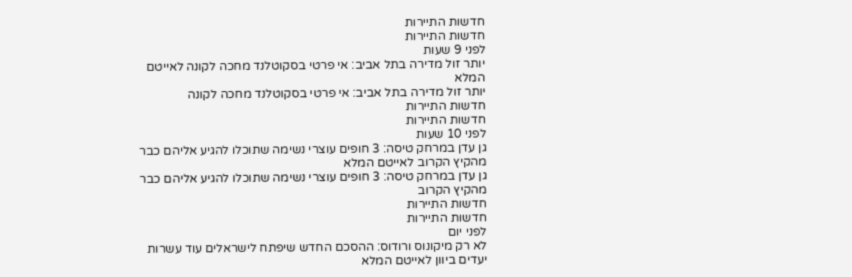חדשות התיירות
חדשות התיירות
לפני 9 שעות
יותר זול מדירה בתל אביב: אי פרטי בסקוטלנד מחכה לקונה לאייטם המלא
יותר זול מדירה בתל אביב: אי פרטי בסקוטלנד מחכה לקונה
חדשות התיירות
חדשות התיירות
לפני 10 שעות
גן עדן במרחק טיסה: 3 חופים עוצרי נשימה שתוכלו להגיע אליהם כבר מהקיץ הקרוב לאייטם המלא
גן עדן במרחק טיסה: 3 חופים עוצרי נשימה שתוכלו להגיע אליהם כבר מהקיץ הקרוב
חדשות התיירות
חדשות התיירות
לפני יום
לא רק מיקונוס ורודוס: ההסכם החדש שיפתח לישראלים עוד עשרות יעדים ביוון לאייטם המלא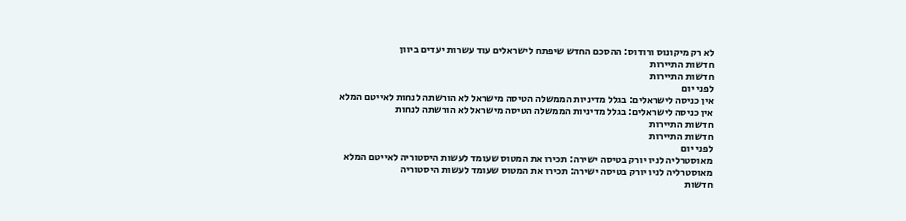לא רק מיקונוס ורודוס: ההסכם החדש שיפתח לישראלים עוד עשרות יעדים ביוון
חדשות התיירות
חדשות התיירות
לפני יום
אין כניסה לישראלים: בגלל מדיניות הממשלה הטיסה מישראל לא הורשתה לנחות לאייטם המלא
אין כניסה לישראלים: בגלל מדיניות הממשלה הטיסה מישראל לא הורשתה לנחות
חדשות התיירות
חדשות התיירות
לפני יום
מאוסטרליה לניו יורק בטיסה ישירה: תכירו את המטוס שעומד לעשות היסטוריה לאייטם המלא
מאוסטרליה לניו יורק בטיסה ישירה: תכירו את המטוס שעומד לעשות היסטוריה
חדשות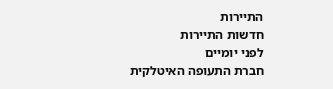התיירות
חדשות התיירות
לפני יומיים
חברת התעופה האיטלקית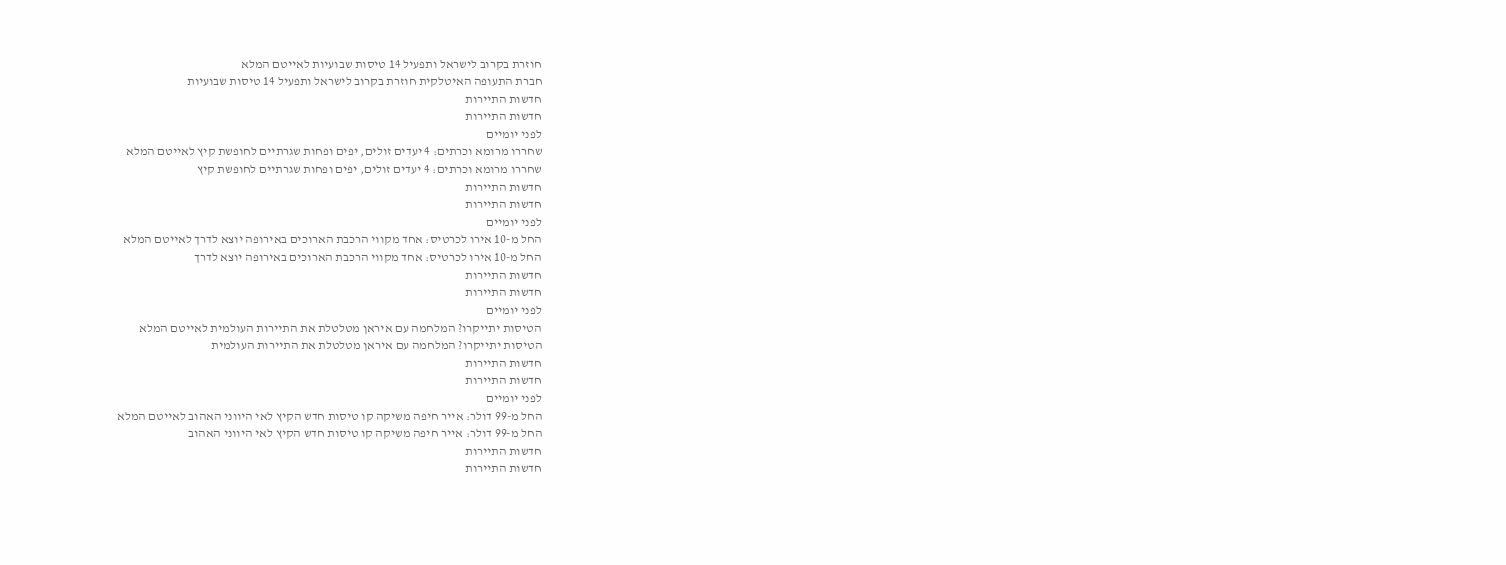חוזרת בקרוב לישראל ותפעיל 14 טיסות שבועיות לאייטם המלא
חברת התעופה האיטלקית חוזרת בקרוב לישראל ותפעיל 14 טיסות שבועיות
חדשות התיירות
חדשות התיירות
לפני יומיים
שחררו מרומא וכרתים: 4 יעדים זולים, יפים ופחות שגרתיים לחופשת קיץ לאייטם המלא
שחררו מרומא וכרתים: 4 יעדים זולים, יפים ופחות שגרתיים לחופשת קיץ
חדשות התיירות
חדשות התיירות
לפני יומיים
החל מ-10 אירו לכרטיס: אחד מקווי הרכבת הארוכים באירופה יוצא לדרך לאייטם המלא
החל מ-10 אירו לכרטיס: אחד מקווי הרכבת הארוכים באירופה יוצא לדרך
חדשות התיירות
חדשות התיירות
לפני יומיים
הטיסות יתייקרו? המלחמה עם איראן מטלטלת את התיירות העולמית לאייטם המלא
הטיסות יתייקרו? המלחמה עם איראן מטלטלת את התיירות העולמית
חדשות התיירות
חדשות התיירות
לפני יומיים
החל מ-99 דולר: אייר חיפה משיקה קו טיסות חדש הקיץ לאי היווני האהוב לאייטם המלא
החל מ-99 דולר: אייר חיפה משיקה קו טיסות חדש הקיץ לאי היווני האהוב
חדשות התיירות
חדשות התיירות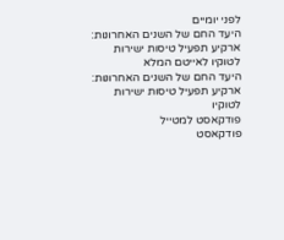לפני יומיים
היעד החם של השנים האחרונות: ארקיע תפעיל טיסות ישירות לטוקיו לאייטם המלא
היעד החם של השנים האחרונות: ארקיע תפעיל טיסות ישירות לטוקיו
פודקאסט למטייל
פודקאסט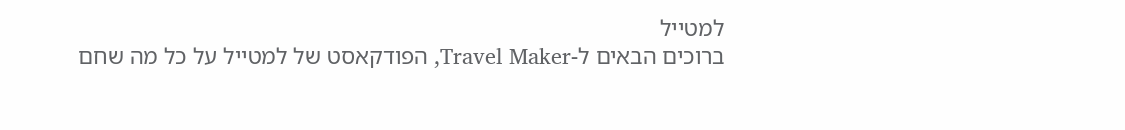למטייל
ברוכים הבאים ל-Travel Maker, הפודקאסט של למטייל על כל מה שחם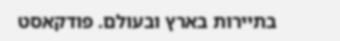בתיירות בארץ ובעולם. פודקאסט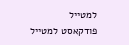למטייל
פודקאסט למטייל